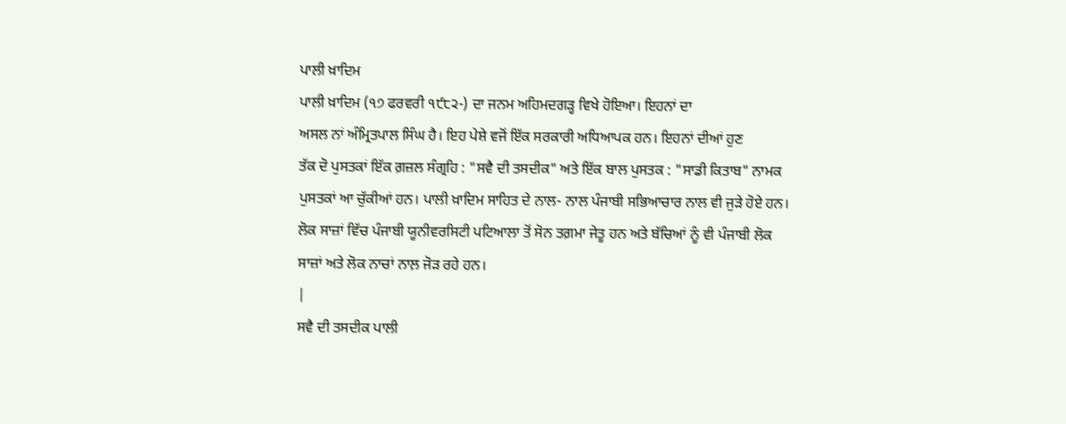ਪਾਲੀ ਖ਼ਾਦਿਮ
ਪਾਲੀ ਖ਼ਾਦਿਮ (੧੭ ਫਰਵਰੀ ੧੯੮੨-) ਦਾ ਜਨਮ ਅਹਿਮਦਗੜ੍ਹ ਵਿਖੇ ਹੋਇਆ। ਇਹਨਾਂ ਦਾ
ਅਸਲ ਨਾਂ ਅੰਮ੍ਰਿਤਪਾਲ ਸਿੰਘ ਹੈ। ਇਹ ਪੇਸ਼ੇ ਵਜੋਂ ਇੱਕ ਸਰਕਾਰੀ ਅਧਿਆਪਕ ਹਨ। ਇਹਨਾਂ ਦੀਆਂ ਹੁਣ
ਤੱਕ ਦੋ ਪੁਸਤਕਾਂ ਇੱਕ ਗ਼ਜ਼ਲ ਸੰਗ੍ਰਹਿ : "ਸਵੈ ਦੀ ਤਸਦੀਕ" ਅਤੇ ਇੱਕ ਬਾਲ ਪੁਸਤਕ : "ਸਾਡੀ ਕਿਤਾਬ" ਨਾਮਕ
ਪੁਸਤਕਾਂ ਆ ਚੁੱਕੀਆਂ ਹਨ। ਪਾਲੀ ਖ਼ਾਦਿਮ ਸਾਹਿਤ ਦੇ ਨਾਲ- ਨਾਲ ਪੰਜਾਬੀ ਸਭਿਆਚਾਰ ਨਾਲ ਵੀ ਜੁੜੇ ਹੋਏ ਹਨ।
ਲੋਕ ਸਾਜ਼ਾਂ ਵਿੱਚ ਪੰਜਾਬੀ ਯੂਨੀਵਰਸਿਟੀ ਪਟਿਆਲਾ ਤੋਂ ਸੋਨ ਤਗ਼ਮਾ ਜੇਤੂ ਹਨ ਅਤੇ ਬੱਚਿਆਂ ਨੂੰ ਵੀ ਪੰਜਾਬੀ ਲੋਕ
ਸਾਜ਼ਾਂ ਅਤੇ ਲੋਕ ਨਾਚਾਂ ਨਾਲ਼ ਜੋੜ ਰਹੇ ਹਨ।
|
ਸਵੈ ਦੀ ਤਸਦੀਕ ਪਾਲੀ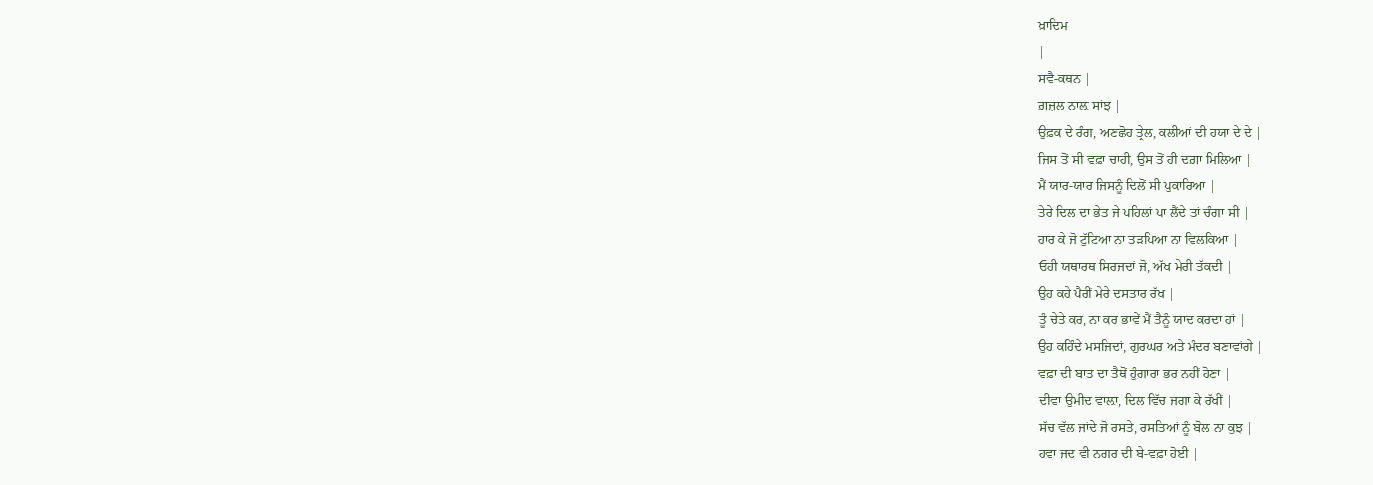ਖ਼ਾਦਿਮ
|
ਸਵੈ-ਕਥਨ |
ਗ਼ਜ਼ਲ ਨਾਲ਼ ਸਾਂਝ |
ਉਫ਼ਕ ਦੇ ਰੰਗ, ਅਣਛੋਹ ਤ੍ਰੇਲ, ਕਲੀਆਂ ਦੀ ਹਯਾ ਦੇ ਦੇ |
ਜਿਸ ਤੋਂ ਸੀ ਵਫ਼ਾ ਚਾਹੀ, ਉਸ ਤੋਂ ਹੀ ਦਗ਼ਾ ਮਿਲਿਆ |
ਮੈਂ ਯਾਰ-ਯਾਰ ਜਿਸਨੂੰ ਦਿਲੋਂ ਸੀ ਪੁਕਾਰਿਆ |
ਤੇਰੇ ਦਿਲ ਦਾ ਭੇਤ ਜੇ ਪਹਿਲਾਂ ਪਾ ਲੈਂਦੇ ਤਾਂ ਚੰਗਾ ਸੀ |
ਹਾਰ ਕੇ ਜੋ ਟੁੱਟਿਆ ਨਾ ਤੜਪਿਆ ਨਾ ਵਿਲਕਿਆ |
ਓਹੀ ਯਥਾਰਥ ਸਿਰਜਦਾਂ ਜੋ, ਅੱਖ ਮੇਰੀ ਤੱਕਦੀ |
ਉਹ ਕਹੇ ਪੈਰੀਂ ਮੇਰੇ ਦਸਤਾਰ ਰੱਖ |
ਤੂੰ ਚੇਤੇ ਕਰ, ਨਾ ਕਰ ਭਾਵੇਂ ਮੈਂ ਤੈਨੂੰ ਯਾਦ ਕਰਦਾ ਹਾਂ |
ਉਹ ਕਹਿੰਦੇ ਮਸਜਿਦਾਂ, ਗੁਰਘਰ ਅਤੇ ਮੰਦਰ ਬਣਾਵਾਂਗੇ |
ਵਫ਼ਾ ਦੀ ਬਾਤ ਦਾ ਤੈਥੋਂ ਹੁੰਗਾਰਾ ਭਰ ਨਹੀਂ ਹੋਣਾ |
ਦੀਵਾ ਉਮੀਦ ਵਾਲ਼ਾ, ਦਿਲ ਵਿੱਚ ਜਗਾ ਕੇ ਰੱਖੀਂ |
ਸੱਚ ਵੱਲ ਜਾਂਦੇ ਜੋ ਰਸਤੇ, ਰਸਤਿਆਂ ਨੂੰ ਬੋਲ ਨਾ ਕੁਝ |
ਹਵਾ ਜਦ ਵੀ ਨਗਰ ਦੀ ਬੇ-ਵਫ਼ਾ ਹੋਈ |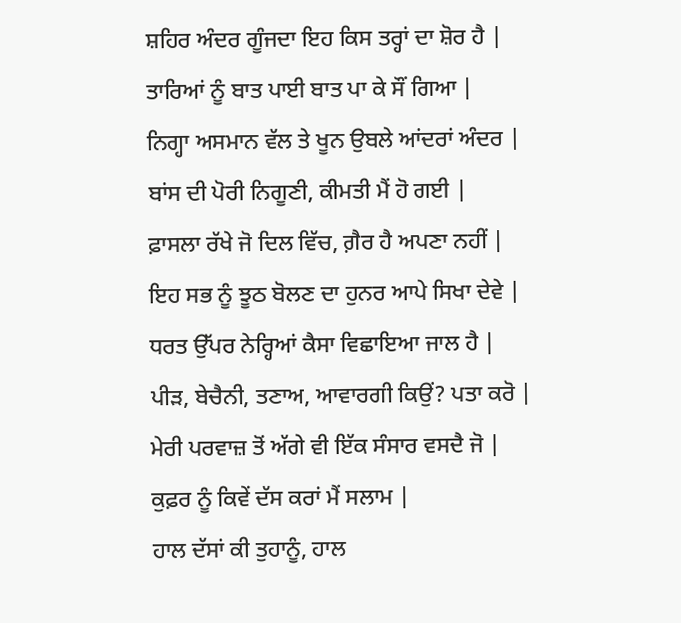ਸ਼ਹਿਰ ਅੰਦਰ ਗੂੰਜਦਾ ਇਹ ਕਿਸ ਤਰ੍ਹਾਂ ਦਾ ਸ਼ੋਰ ਹੈ |
ਤਾਰਿਆਂ ਨੂੰ ਬਾਤ ਪਾਈ ਬਾਤ ਪਾ ਕੇ ਸੌਂ ਗਿਆ |
ਨਿਗ੍ਹਾ ਅਸਮਾਨ ਵੱਲ ਤੇ ਖੂਨ ਉਬਲੇ ਆਂਦਰਾਂ ਅੰਦਰ |
ਬਾਂਸ ਦੀ ਪੋਰੀ ਨਿਗੂਣੀ, ਕੀਮਤੀ ਮੈਂ ਹੋ ਗਈ |
ਫ਼ਾਸਲਾ ਰੱਖੇ ਜੋ ਦਿਲ ਵਿੱਚ, ਗ਼ੈਰ ਹੈ ਅਪਣਾ ਨਹੀਂ |
ਇਹ ਸਭ ਨੂੰ ਝੂਠ ਬੋਲਣ ਦਾ ਹੁਨਰ ਆਪੇ ਸਿਖਾ ਦੇਵੇ |
ਧਰਤ ਉੱਪਰ ਨੇਰ੍ਹਿਆਂ ਕੈਸਾ ਵਿਛਾਇਆ ਜਾਲ ਹੈ |
ਪੀੜ, ਬੇਚੈਨੀ, ਤਣਾਅ, ਆਵਾਰਗੀ ਕਿਉਂ? ਪਤਾ ਕਰੋ |
ਮੇਰੀ ਪਰਵਾਜ਼ ਤੋਂ ਅੱਗੇ ਵੀ ਇੱਕ ਸੰਸਾਰ ਵਸਦੈ ਜੋ |
ਕੁਫ਼ਰ ਨੂੰ ਕਿਵੇਂ ਦੱਸ ਕਰਾਂ ਮੈਂ ਸਲਾਮ |
ਹਾਲ ਦੱਸਾਂ ਕੀ ਤੁਹਾਨੂੰ, ਹਾਲ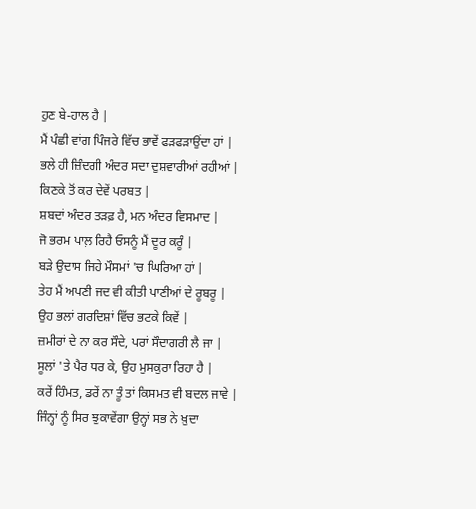ਹੁਣ ਬੇ-ਹਾਲ ਹੈ |
ਮੈਂ ਪੰਛੀ ਵਾਂਗ ਪਿੰਜਰੇ ਵਿੱਚ ਭਾਵੇਂ ਫੜਫੜਾਉਂਦਾ ਹਾਂ |
ਭਲੇ ਹੀ ਜ਼ਿੰਦਗੀ ਅੰਦਰ ਸਦਾ ਦੁਸ਼ਵਾਰੀਆਂ ਰਹੀਆਂ |
ਕਿਣਕੇ ਤੋਂ ਕਰ ਦੇਵੇਂ ਪਰਬਤ |
ਸ਼ਬਦਾਂ ਅੰਦਰ ਤੜਫ਼ ਹੈ, ਮਨ ਅੰਦਰ ਵਿਸਮਾਦ |
ਜੋ ਭਰਮ ਪਾਲ਼ ਰਿਹੈ ਓਸਨੂੰ ਮੈਂ ਦੂਰ ਕਰੂੰ |
ਬੜੇ ਉਦਾਸ ਜਿਹੇ ਮੌਸਮਾਂ 'ਚ ਘਿਰਿਆ ਹਾਂ |
ਤੇਹ ਮੈਂ ਅਪਣੀ ਜਦ ਵੀ ਕੀਤੀ ਪਾਣੀਆਂ ਦੇ ਰੂਬਰੂ |
ਉਹ ਭਲਾਂ ਗਰਦਿਸ਼ਾਂ ਵਿੱਚ ਭਟਕੇ ਕਿਵੇਂ |
ਜ਼ਮੀਰਾਂ ਦੇ ਨਾ ਕਰ ਸੌਦੇ, ਪਰਾਂ ਸੌਦਾਗਰੀ ਲੈ ਜਾ |
ਸੂਲਾਂ 'ਤੇ ਪੈਰ ਧਰ ਕੇ, ਉਹ ਮੁਸਕੁਰਾ ਰਿਹਾ ਹੈ |
ਕਰੇਂ ਹਿੰਮਤ, ਡਰੇਂ ਨਾ ਤੂੰ ਤਾਂ ਕਿਸਮਤ ਵੀ ਬਦਲ ਜਾਵੇ |
ਜਿੰਨ੍ਹਾਂ ਨੂੰ ਸਿਰ ਝੁਕਾਵੇਂਗਾ ਉਨ੍ਹਾਂ ਸਭ ਨੇ ਖ਼ੁਦਾ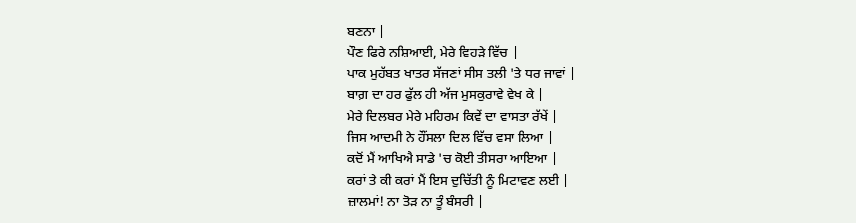ਬਣਨਾ |
ਪੌਣ ਫਿਰੇ ਨਸ਼ਿਆਈ, ਮੇਰੇ ਵਿਹੜੇ ਵਿੱਚ |
ਪਾਕ ਮੁਹੱਬਤ ਖਾਤਰ ਸੱਜਣਾਂ ਸੀਸ ਤਲੀ 'ਤੇ ਧਰ ਜਾਵਾਂ |
ਬਾਗ਼ ਦਾ ਹਰ ਫੁੱਲ ਹੀ ਅੱਜ ਮੁਸਕੁਰਾਵੇ ਵੇਖ ਕੇ |
ਮੇਰੇ ਦਿਲਬਰ ਮੇਰੇ ਮਹਿਰਮ ਕਿਵੇਂ ਦਾ ਵਾਸਤਾ ਰੱਖੇਂ |
ਜਿਸ ਆਦਮੀ ਨੇ ਹੌਂਸਲਾ ਦਿਲ ਵਿੱਚ ਵਸਾ ਲਿਆ |
ਕਦੋਂ ਮੈਂ ਆਖਿਐ ਸਾਡੇ 'ਚ ਕੋਈ ਤੀਸਰਾ ਆਇਆ |
ਕਰਾਂ ਤੇ ਕੀ ਕਰਾਂ ਮੈਂ ਇਸ ਦੁਚਿੱਤੀ ਨੂੰ ਮਿਟਾਵਣ ਲਈ |
ਜ਼ਾਲਮਾਂ! ਨਾ ਤੋੜ ਨਾ ਤੂੰ ਬੰਸਰੀ |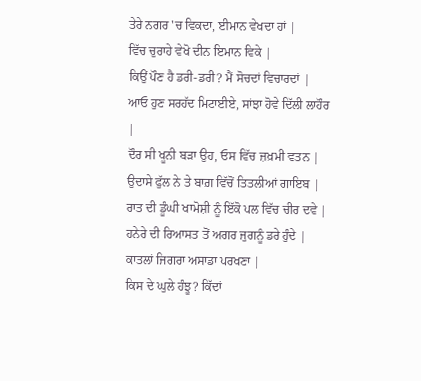ਤੇਰੇ ਨਗਰ 'ਚ ਵਿਕਦਾ, ਈਮਾਨ ਵੇਖਦਾ ਹਾਂ |
ਵਿੱਚ ਚੁਰਾਹੇ ਵੇਖੋ ਦੀਨ ਇਮਾਨ ਵਿਕੇ |
ਕਿਉਂ ਪੌਣ ਹੈ ਡਰੀ-ਡਰੀ? ਮੈਂ ਸੋਚਦਾਂ ਵਿਚਾਰਦਾਂ |
ਆਓ ਹੁਣ ਸਰਹੱਦ ਮਿਟਾਈਏ, ਸਾਂਝਾ ਹੋਵੇ ਦਿੱਲੀ ਲਾਹੌਰ |
ਦੌਰ ਸੀ ਖੂਨੀ ਬੜਾ ਉਹ, ਓਸ ਵਿੱਚ ਜ਼ਖ਼ਮੀ ਵਤਨ |
ਉਦਾਸੇ ਫੁੱਲ ਨੇ ਤੇ ਬਾਗ਼ ਵਿੱਚੋਂ ਤਿਤਲੀਆਂ ਗਾਇਬ |
ਰਾਤ ਦੀ ਡੂੰਘੀ ਖਾਮੋਸ਼ੀ ਨੂੰ ਇੱਕੋ ਪਲ ਵਿੱਚ ਚੀਰ ਦਵੇ |
ਹਨੇਰੇ ਦੀ ਰਿਆਸਤ ਤੋਂ ਅਗਰ ਜੁਗਨੂੰ ਡਰੇ ਹੁੰਦੇ |
ਕਾਤਲਾਂ ਜਿਗਰਾ ਅਸਾਡਾ ਪਰਖਣਾ |
ਕਿਸ ਦੇ ਘੁਲੇ ਹੰਝੂ? ਕਿੱਦਾਂ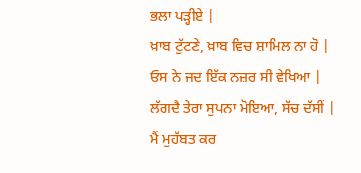ਭਲਾ ਪੜ੍ਹੀਏ |
ਖ਼ਾਬ ਟੁੱਟਣੇ, ਖ਼ਾਬ ਵਿਚ ਸ਼ਾਮਿਲ ਨਾ ਹੋ |
ਓਸ ਨੇ ਜਦ ਇੱਕ ਨਜ਼ਰ ਸੀ ਵੇਖਿਆ |
ਲੱਗਦੈ ਤੇਰਾ ਸੁਪਨਾ ਮੋਇਆ, ਸੱਚ ਦੱਸੀਂ |
ਮੈਂ ਮੁਹੱਬਤ ਕਰ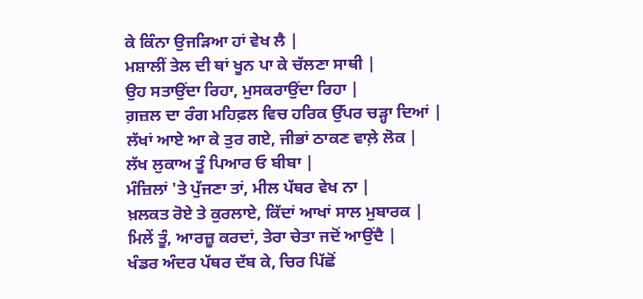ਕੇ ਕਿੰਨਾ ਉਜੜਿਆ ਹਾਂ ਵੇਖ ਲੈ |
ਮਸ਼ਾਲੀਂ ਤੇਲ ਦੀ ਥਾਂ ਖੂਨ ਪਾ ਕੇ ਚੱਲਣਾ ਸਾਥੀ |
ਉਹ ਸਤਾਉਂਦਾ ਰਿਹਾ, ਮੁਸਕਰਾਉਂਦਾ ਰਿਹਾ |
ਗ਼ਜ਼ਲ ਦਾ ਰੰਗ ਮਹਿਫ਼ਲ ਵਿਚ ਹਰਿਕ ਉੱਪਰ ਚੜ੍ਹਾ ਦਿਆਂ |
ਲੱਖਾਂ ਆਏ ਆ ਕੇ ਤੁਰ ਗਏ, ਜੀਭਾਂ ਠਾਕਣ ਵਾਲ਼ੇ ਲੋਕ |
ਲੱਖ ਲੁਕਾਅ ਤੂੰ ਪਿਆਰ ਓ ਬੀਬਾ |
ਮੰਜ਼ਿਲਾਂ 'ਤੇ ਪੁੱਜਣਾ ਤਾਂ, ਮੀਲ ਪੱਥਰ ਵੇਖ ਨਾ |
ਖ਼ਲਕਤ ਰੋਏ ਤੇ ਕੁਰਲਾਏ, ਕਿੱਦਾਂ ਆਖਾਂ ਸਾਲ ਮੁਬਾਰਕ |
ਮਿਲੇਂ ਤੂੰ, ਆਰਜ਼ੂ ਕਰਦਾਂ, ਤੇਰਾ ਚੇਤਾ ਜਦੋਂ ਆਉਂਦੈ |
ਖੰਡਰ ਅੰਦਰ ਪੱਥਰ ਦੱਬ ਕੇ, ਚਿਰ ਪਿੱਛੋਂ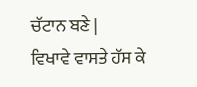ਚੱਟਾਨ ਬਣੇ |
ਵਿਖਾਵੇ ਵਾਸਤੇ ਹੱਸ ਕੇ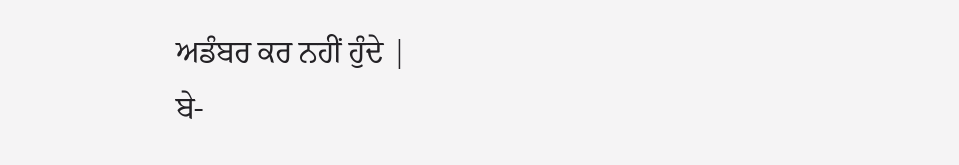ਅਡੰਬਰ ਕਰ ਨਹੀਂ ਹੁੰਦੇ |
ਬੇ-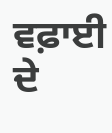ਵਫ਼ਾਈ ਦੇ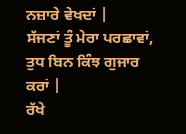ਨਜ਼ਾਰੇ ਵੇਖਦਾਂ |
ਸੱਜਣਾਂ ਤੂੰ ਮੇਰਾ ਪਰਛਾਵਾਂ, ਤੁਧ ਬਿਨ ਕਿੰਝ ਗੁਜਾਰ ਕਰਾਂ |
ਰੱਖੇ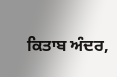ਕਿਤਾਬ ਅੰਦਰ,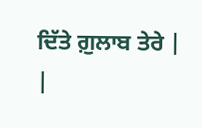ਦਿੱਤੇ ਗ਼ੁਲਾਬ ਤੇਰੇ |
|